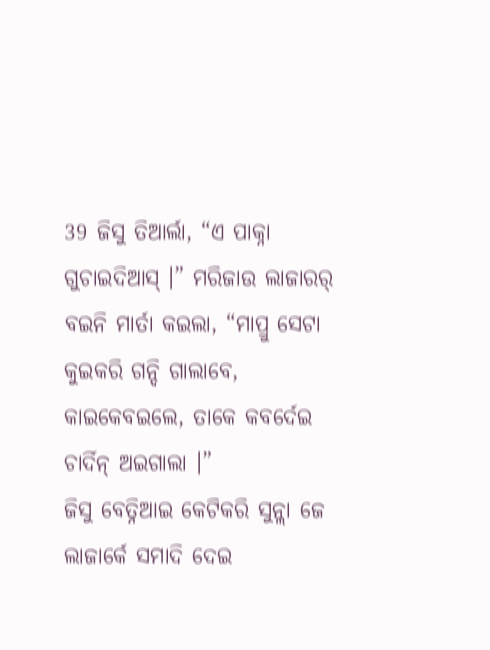39 ଜିସୁ ତିଆର୍ଲା, “ଏ ପାକ୍ନା ଗୁଚାଇଦିଆସ୍ ।” ମରିଜାଉ ଲାଜାରର୍ ବଇନି ମାର୍ତା କଇଲା, “ମାପ୍ରୁ ସେଟା କୁଇକରି ଗନ୍ଦି ଗାଲାବେ, କାଇକେବଇଲେ, ତାକେ କବର୍ଦେଇ ଚାର୍ଦିନ୍ ଅଇଗାଲା ।”
ଜିସୁ ବେତ୍ନିଆଇ କେଟିକରି ସୁନ୍ଲା ଜେ ଲାଜାର୍କେ ସମାଦି ଦେଇ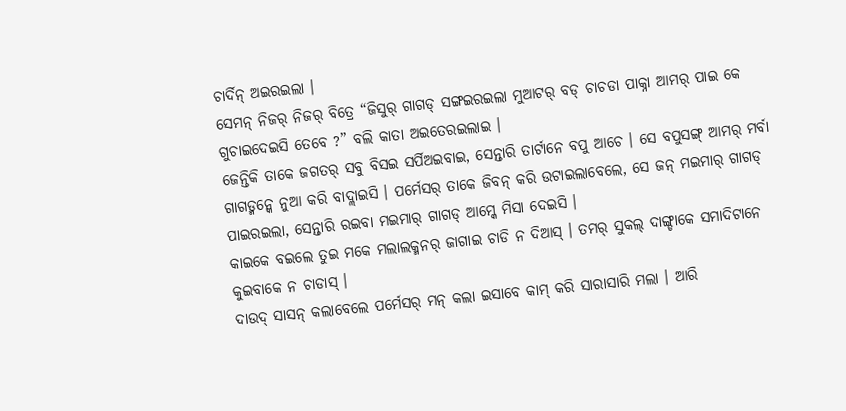ଚାର୍ଦିନ୍ ଅଇରଇଲା ।
ସେମନ୍ ନିଜର୍ ନିଜର୍ ବିତ୍ରେ “ଜିସୁର୍ ଗାଗଡ୍ ସଙ୍ଗଇରଇଲା ମୁଆଟର୍ ବଡ୍ ଚାଚଡା ପାକ୍ନା ଆମର୍ ପାଇ କେ ଗୁଚାଇଦେଇସି ତେବେ ?” ବଲି କାତା ଅଇତେରଇଲାଇ ।
ଜେନ୍ତିକି ତାକେ ଜଗତର୍ ସବୁ ବିସଇ ସର୍ପିଅଇବାଇ, ସେନ୍ତାରି ତାର୍ଟାନେ ବପୁ ଆଚେ । ସେ ବପୁସଙ୍ଗ୍ ଆମର୍ ମର୍ବା ଗାଗଡ୍ମନ୍କେ ନୁଆ କରି ବାଦ୍ଲାଇସି । ପର୍ମେସର୍ ତାକେ ଜିବନ୍ କରି ଉଟାଇଲାବେଲେ, ସେ ଜନ୍ ମଇମାର୍ ଗାଗଡ୍ ପାଇରଇଲା, ସେନ୍ତାରି ରଇବା ମଇମାର୍ ଗାଗଡ୍ ଆମ୍କେ ମିସା ଦେଇସି ।
କାଇକେ ବଇଲେ ତୁଇ ମକେ ମଲାଲକ୍ମନର୍ ଜାଗାଇ ଚାଡି ନ ଦିଆସ୍ । ତମର୍ ସୁକଲ୍ ଦାଙ୍ଗ୍ଡାକେ ସମାଦିଟାନେ କୁଇବାକେ ନ ଚାଡାସ୍ ।
ଦାଉଦ୍ ସାସନ୍ କଲାବେଲେ ପର୍ମେସର୍ ମନ୍ କଲା ଇସାବେ କାମ୍ କରି ସାରାସାରି ମଲା । ଆରି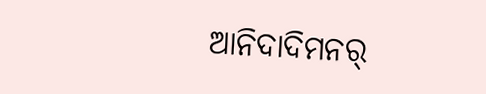ଆନିଦାଦିମନର୍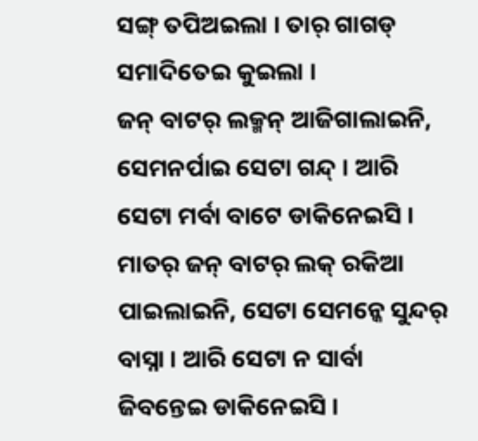ସଙ୍ଗ୍ ତପିଅଇଲା । ତାର୍ ଗାଗଡ୍ ସମାଦିତେଇ କୁଇଲା ।
ଜନ୍ ବାଟର୍ ଲକ୍ମନ୍ ଆଜିଗାଲାଇନି, ସେମନର୍ପାଇ ସେଟା ଗନ୍ଦ୍ । ଆରି ସେଟା ମର୍ବା ବାଟେ ଡାକିନେଇସି । ମାତର୍ ଜନ୍ ବାଟର୍ ଲକ୍ ରକିଆ ପାଇଲାଇନି, ସେଟା ସେମନ୍କେ ସୁନ୍ଦର୍ ବାସ୍ନା । ଆରି ସେଟା ନ ସାର୍ବା ଜିବନ୍ତେଇ ଡାକିନେଇସି ।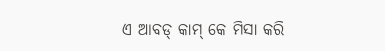ଏ ଆବଡ୍ କାମ୍ କେ ମିସା କରି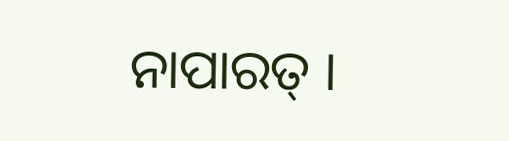ନାପାରତ୍ ।